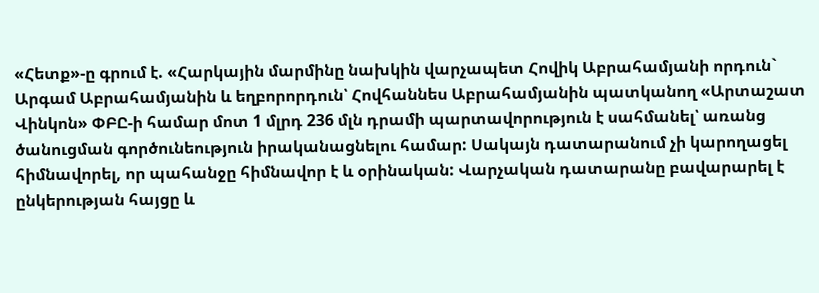«Հետք»-ը գրում է. «Հարկային մարմինը նախկին վարչապետ Հովիկ Աբրահամյանի որդուն` Արգամ Աբրահամյանին և եղբորորդուն՝ Հովհաննես Աբրահամյանին պատկանող «Արտաշատ Վինկոն» ՓԲԸ-ի համար մոտ 1 մլրդ 236 մլն դրամի պարտավորություն է սահմանել՝ առանց ծանուցման գործունեություն իրականացնելու համար: Սակայն դատարանում չի կարողացել հիմնավորել, որ պահանջը հիմնավոր է և օրինական: Վարչական դատարանը բավարարել է ընկերության հայցը և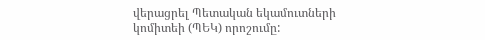վերացրել Պետական եկամուտների կոմիտեի (ՊԵԿ) որոշումը: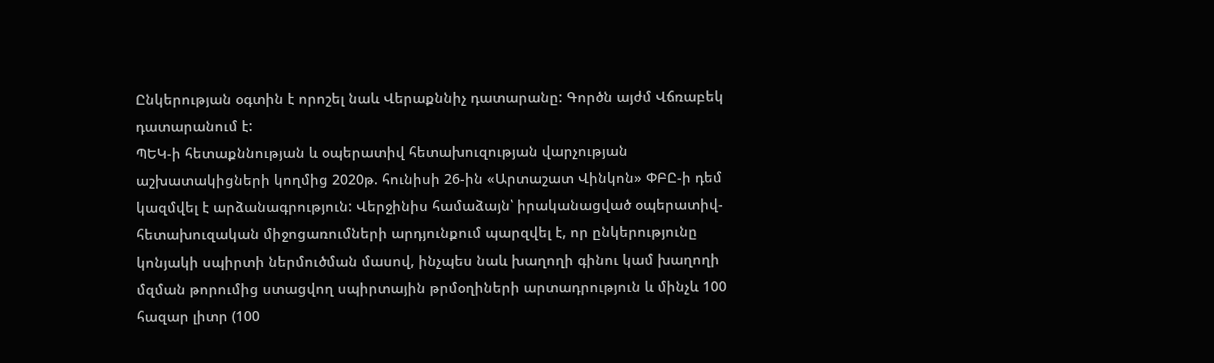Ընկերության օգտին է որոշել նաև Վերաքննիչ դատարանը: Գործն այժմ Վճռաբեկ դատարանում է:
ՊԵԿ-ի հետաքննության և օպերատիվ հետախուզության վարչության աշխատակիցների կողմից 2020թ. հունիսի 26-ին «Արտաշատ Վինկոն» ՓԲԸ-ի դեմ կազմվել է արձանագրություն: Վերջինիս համաձայն՝ իրականացված օպերատիվ-հետախուզական միջոցառումների արդյունքում պարզվել է, որ ընկերությունը կոնյակի սպիրտի ներմուծման մասով, ինչպես նաև խաղողի գինու կամ խաղողի մզման թորումից ստացվող սպիրտային թրմօղիների արտադրություն և մինչև 100 հազար լիտր (100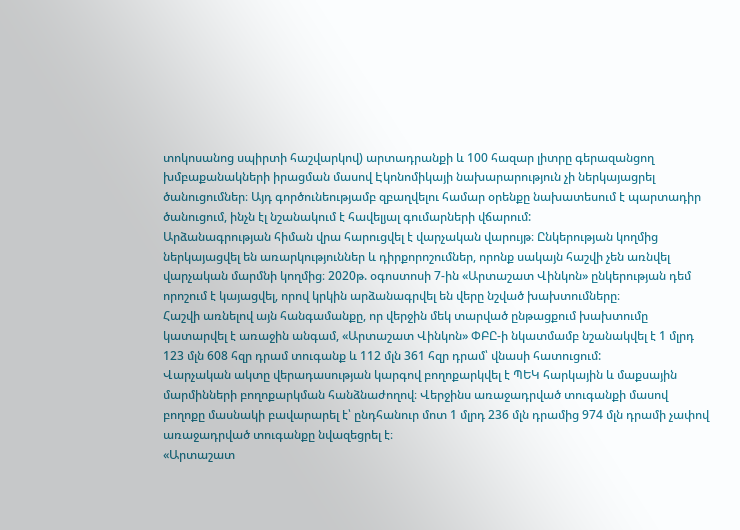տոկոսանոց սպիրտի հաշվարկով) արտադրանքի և 100 հազար լիտրը գերազանցող խմբաքանակների իրացման մասով Էկոնոմիկայի նախարարություն չի ներկայացրել ծանուցումներ։ Այդ գործունեությամբ զբաղվելու համար օրենքը նախատեսում է պարտադիր ծանուցում, ինչն էլ նշանակում է հավելյալ գումարների վճարում:
Արձանագրության հիման վրա հարուցվել է վարչական վարույթ։ Ընկերության կողմից ներկայացվել են առարկություններ և դիրքորոշումներ, որոնք սակայն հաշվի չեն առնվել վարչական մարմնի կողմից։ 2020թ. օգոստոսի 7-ին «Արտաշատ Վինկոն» ընկերության դեմ որոշում է կայացվել, որով կրկին արձանագրվել են վերը նշված խախտումները։
Հաշվի առնելով այն հանգամանքը, որ վերջին մեկ տարված ընթացքում խախտումը կատարվել է առաջին անգամ, «Արտաշատ Վինկոն» ՓԲԸ-ի նկատմամբ նշանակվել է 1 մլրդ 123 մլն 608 հզր դրամ տուգանք և 112 մլն 361 հզր դրամ՝ վնասի հատուցում:
Վարչական ակտը վերադասության կարգով բողոքարկվել է ՊԵԿ հարկային և մաքսային մարմինների բողոքարկման հանձնաժողով։ Վերջինս առաջադրված տուգանքի մասով բողոքը մասնակի բավարարել է՝ ընդհանուր մոտ 1 մլրդ 236 մլն դրամից 974 մլն դրամի չափով առաջադրված տուգանքը նվազեցրել է։
«Արտաշատ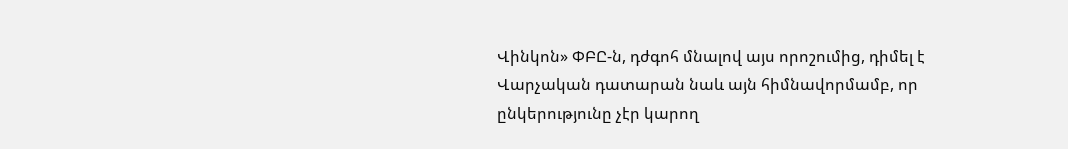Վինկոն» ՓԲԸ-ն, դժգոհ մնալով այս որոշումից, դիմել է Վարչական դատարան նաև այն հիմնավորմամբ, որ ընկերությունը չէր կարող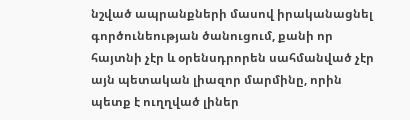նշված ապրանքների մասով իրականացնել գործունեության ծանուցում, քանի որ հայտնի չէր և օրենսդրորեն սահմանված չէր այն պետական լիազոր մարմինը, որին պետք է ուղղված լիներ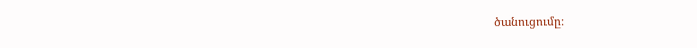ծանուցումը։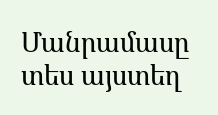Մանրամասը տես այստեղ